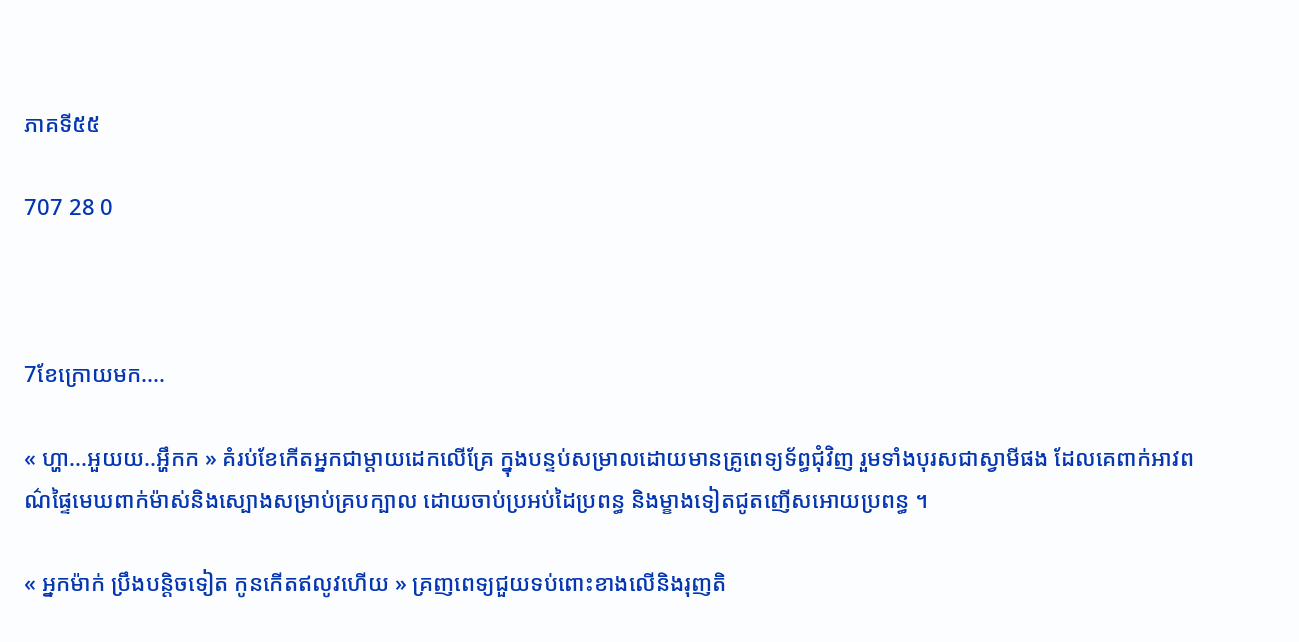ភាគទី៥៥

707 28 0



7ខែក្រោយមក....

« ហ្ហា...អួយយ..អ្ហឹកក » គំរប់ខែកើតអ្នកជាម្ដាយដេកលើគ្រែ ក្នុងបន្ទប់សម្រាលដោយមានគ្រូពេទ្យទ័ព្ធជុំវិញ រួមទាំងបុរសជាស្វាមីផង ដែលគេពាក់អាវពណ៌ផ្ទៃមេឃពាក់ម៉ាស់និងស្បោងសម្រាប់គ្របក្បាល ដោយចាប់ប្រអប់ដៃប្រពន្ធ និងម្ខាងទៀតជូតញើសអោយប្រពន្ធ ។

« អ្នកម៉ាក់ ប្រឹងបន្ដិចទៀត កូនកើតឥលូវហើយ » គ្រញពេទ្យជួយទប់ពោះខាងលើនិងរុញតិ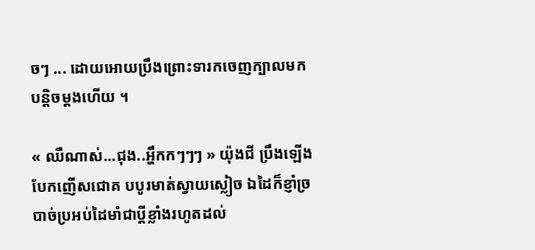ចៗ ... ដោយអោយប្រឹងព្រោះទារកចេញក្បាលមកបន្ដិចម្ដងហើយ ។

« ឈឺណាស់...ជុង..អ្ហឹកកៗៗៗ » យ៉ុងជី ប្រឹងឡើងបែកញើសជោគ បបូរមាត់ស្វាយស្លៀច ឯដៃក៏ខ្ញាំច្របាច់ប្រអប់ដៃមាំជាប្ដីខ្លាំងរហូតដល់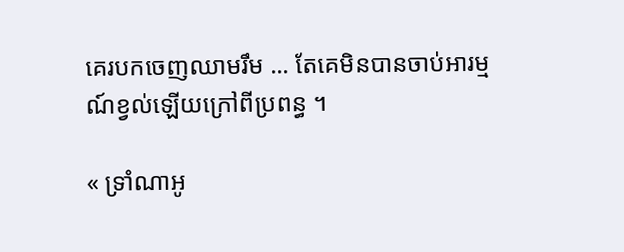គេរបកចេញឈាមរឹម ... តែគេមិនបានចាប់អារម្មណ៍ខ្វល់ឡើយក្រៅពីប្រពន្ធ ។

« ទ្រាំណាអូ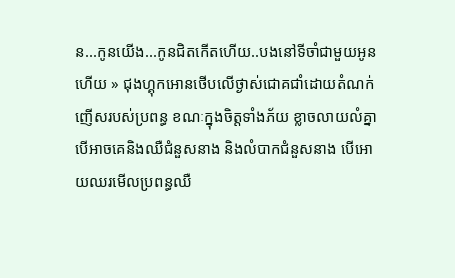ន...កូនយើង...កូនជិតកើតហើយ..បងនៅទីចាំជាមួយអូនហើយ » ជុងហ្គុកអោនថើបលើថ្ងាស់ជោគជាំដោយតំណក់ញើសរបស់ប្រពន្ធ ខណៈក្នុងចិត្តទាំងភ័យ ខ្លាចលាយលំគ្នា បើអាចគេនិងឈឺជំនួសនាង និងលំបាកជំនួសនាង បើអោយឈរមើលប្រពន្ធឈឺ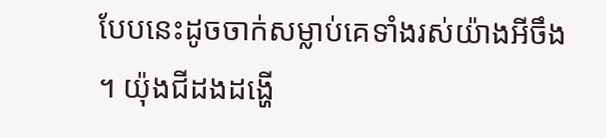បែបនេះដូចចាក់សម្លាប់គេទាំងរស់យ៉ាងអីចឹង ។ យ៉ុងជីដងដង្ហើ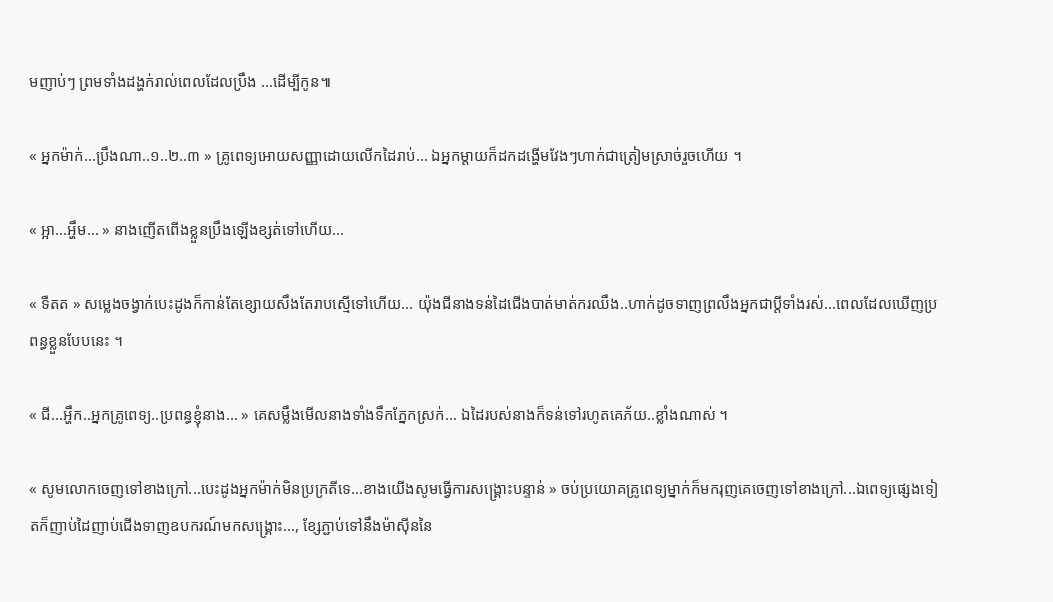មញាប់ៗ ព្រមទាំងដង្ហក់រាល់ពេលដែលប្រឹង ...ដើម្បីកូន៕

« អ្នកម៉ាក់...ប្រឹងណា..១..២..៣ » គ្រូពេទ្យអោយសញ្ញាដោយលើកដៃរាប់... ឯអ្នកម្ដាយក៏ដកដង្ហើមវែងៗហាក់ជាត្រៀមស្រាច់រួចហើយ ។

« អ្អា...អ្ហឹម... » នាងញើតពើងខ្លួនប្រឹងឡើងខ្សត់ទៅហើយ...

« ទឺតត » សម្លេងចង្វាក់បេះដូងក៏កាន់តែខ្សោយសឹងតែរាបស្មើទៅហើយ... យ៉ុងជីនាងទន់ដៃជើងបាត់មាត់ករឈឹង..ហាក់ដូចទាញព្រលឹងអ្នកជាប្ដីទាំងរស់...ពេលដែលឃើញប្រពន្ធខ្លួនបែបនេះ ។

« ជី...អ្ហឹក..អ្នកគ្រូពេទ្យ..ប្រពន្ធខ្ញុំនាង... » គេសម្លឹងមើលនាងទាំងទឹកភ្នែកស្រក់... ឯដៃរបស់នាងក៏ទន់ទៅរហូតគេភ័យ..ខ្លាំងណាស់ ។

« សូមលោកចេញទៅខាងក្រៅ...បេះដូងអ្នកម៉ាក់មិនប្រក្រតីទេ...ខាងយើងសូមធ្វើការសង្រ្គោះបន្ទាន់ » ចប់ប្រយោគគ្រូពេទ្យម្នាក់ក៏មករុញគេចេញទៅខាងក្រៅ...ឯពេទ្យផ្សេងទៀតក៏ញាប់ដៃញាប់ជើងទាញឧបករណ៍មកសង្រ្គោះ..., ខ្សែភ្ជាប់ទៅនឹងម៉ាសុីននៃ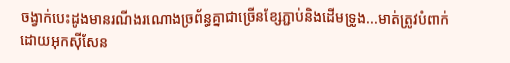ចង្វាក់បេះដូងមានរណីងរណោងច្រព័ន្ធគ្នាជាច្រើនខ្សែភ្ជាប់និងដើមទ្រូង...មាត់ត្រូវបំពាក់ដោយអុកសុីសែន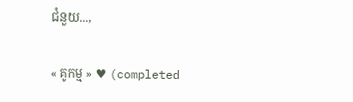ជំនួយ...,

« គូកម្ម » ♥ (completed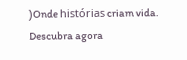)Onde histórias criam vida. Descubra agora